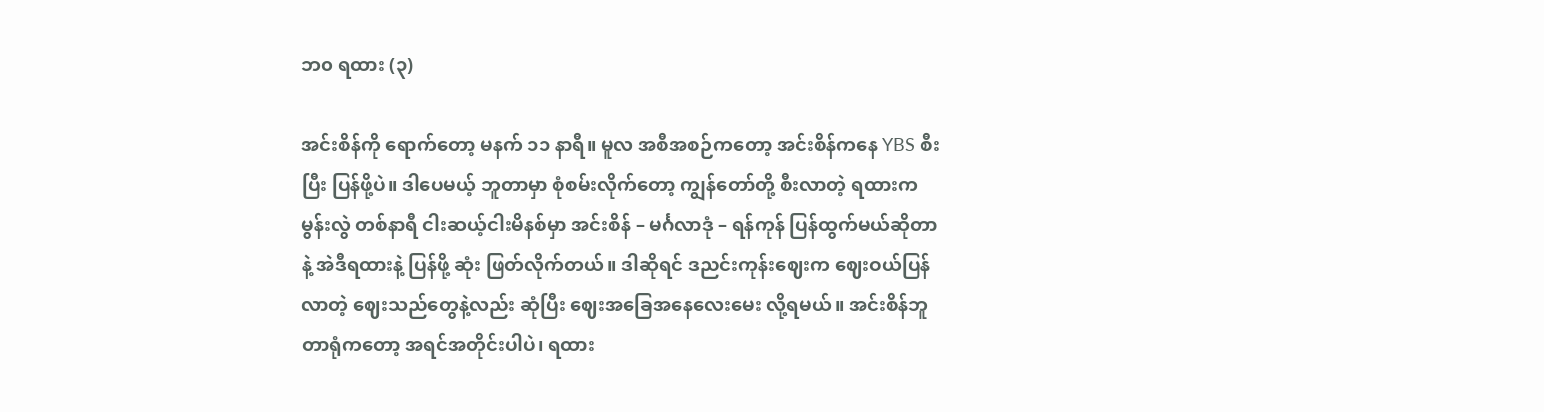ဘ၀ ရထား (၃)

အင်းစိန်ကို ရောက်တော့ မနက် ၁၁ နာရီ။ မူလ အစီအစဉ်ကတော့ အင်းစိန်ကနေ YBS စီးပြီး ပြန်ဖို့ပဲ။ ဒါပေမယ့် ဘူတာမှာ စုံစမ်းလိုက်တော့ ကျွန်တော်တို့ စီးလာတဲ့ ရထားက မွန်းလွဲ တစ်နာရီ ငါးဆယ့်ငါးမိနစ်မှာ အင်းစိန် – မင်္ဂလာဒုံ – ရန်ကုန် ပြန်ထွက်မယ်ဆိုတာနဲ့ အဲဒီရထားနဲ့ ပြန်ဖို့ ဆုံး ဖြတ်လိုက်တယ်။ ဒါဆိုရင် ဒညင်းကုန်းဈေးက ဈေးဝယ်ပြန်လာတဲ့ ဈေးသည်တွေနဲ့လည်း ဆုံပြီး ဈေးအခြေအနေလေးမေး လို့ရမယ်။ အင်းစိန်ဘူတာရုံကတော့ အရင်အတိုင်းပါပဲ၊ ရထား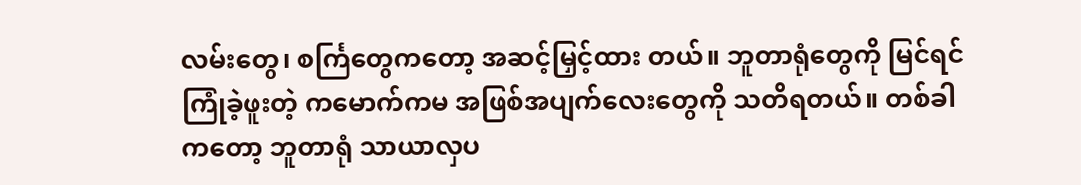လမ်းတွေ၊ စင်္ကြတွေကတော့ အဆင့်မြှင့်ထား တယ်။ ဘူတာရုံတွေကို မြင်ရင် ကြုံခဲ့ဖူးတဲ့ ကမောက်ကမ အဖြစ်အပျက်လေးတွေကို သတိရတယ်။ တစ်ခါကတော့ ဘူတာရုံ သာယာလှပ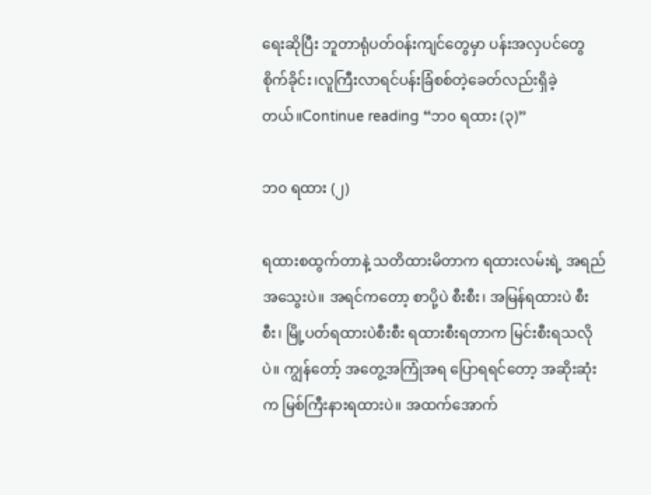ရေးဆိုပြီး ဘူတာရုံပတ်ဝန်းကျင်တွေမှာ ပန်းအလှပင်တွေ စိုက်ခိုင်း၊လူကြီးလာရင်ပန်းခြံစစ်တဲ့ခေတ်လည်းရှိခဲ့တယ်။Continue reading “ဘ၀ ရထား (၃)”

ဘ၀ ရထား (၂)

ရထားစထွက်တာနဲ့ သတိထားမိတာက ရထားလမ်းရဲ့ အရည်အသွေးပဲ။ အရင်ကတော့ စာပို့ပဲ စီးစီး၊ အမြန်ရထားပဲ စီးစီး၊ မြို့ပတ်ရထားပဲစီးစီး ရထားစီးရတာက မြင်းစီးရသလိုပဲ။ ကျွန်တော့် အတွေ့အကြုံအရ ပြောရရင်တော့ အဆိုးဆုံးက မြစ်ကြီးနားရထားပဲ။ အထက်အောက်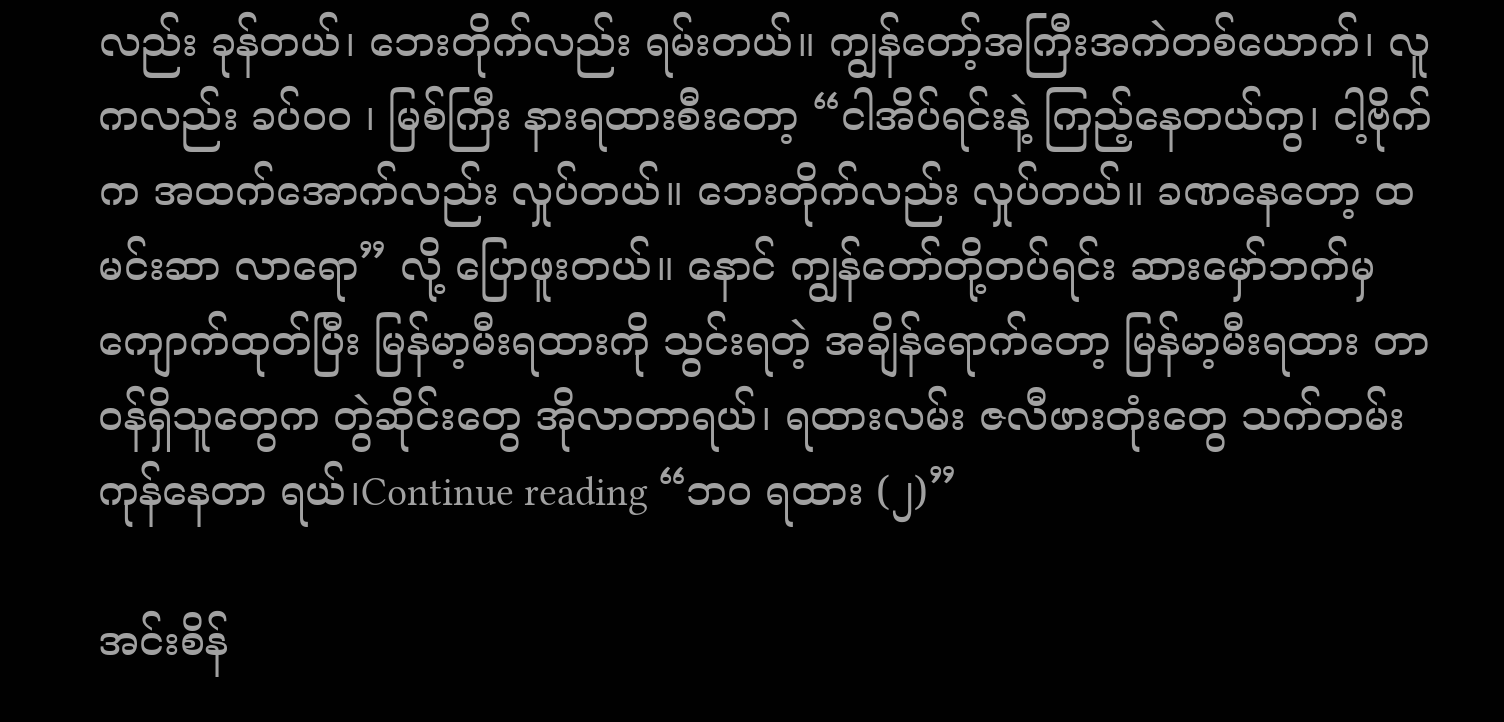လည်း ခုန်တယ်၊ ဘေးတိုက်လည်း ရမ်းတယ်။ ကျွန်တော့်အကြီးအကဲတစ်ယောက်၊ လူကလည်း ခပ်၀၀ ၊ မြစ်ကြီး နားရထားစီးတော့ “ငါအိပ်ရင်းနဲ့ ကြည့်နေတယ်ကွ၊ ငါ့ဗိုက်က အထက်အောက်လည်း လှုပ်တယ်။ ဘေးတိုက်လည်း လှုပ်တယ်။ ခဏနေတော့ ထမင်းဆာ လာရော” လို့ ပြောဖူးတယ်။ နောင် ကျွန်တော်တို့တပ်ရင်း ဆားမှော်ဘက်မှ ကျောက်ထုတ်ပြီး မြန်မာ့မီးရထားကို သွင်းရတဲ့ အချိန်ရောက်တော့ မြန်မာ့မီးရထား တာဝန်ရှိသူတွေက တွဲဆိုင်းတွေ အိုလာတာရယ်၊ ရထားလမ်း ဇလီဖားတုံးတွေ သက်တမ်း ကုန်နေတာ ရယ်၊Continue reading “ဘ၀ ရထား (၂)”

အင်းစိန်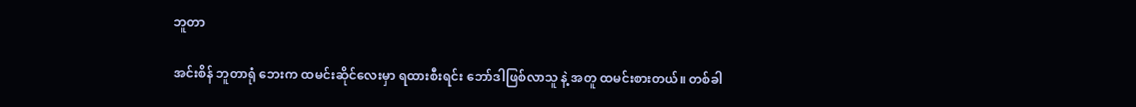ဘူတာ

အင်းစိန် ဘူတာရုံ ဘေးက ထမင်းဆိုင်လေးမှာ ရထားစီးရင်း ဘော်ဒါဖြစ်လာသူ နဲ့ အတူ ထမင်းစားတယ်။ တစ်ခါ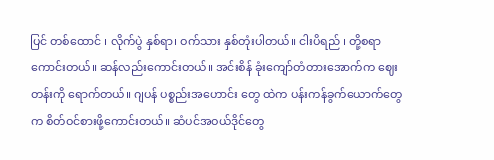ပြင် တစ်ထောင် ၊ လိုက်ပွဲ နှစ်ရာ၊ ဝက်သား နှစ်တုံးပါတယ်။ ငါးပိရည် ၊ တို့စရာ ကောင်းတယ်။ ဆန်လည်းကောင်းတယ်။ အင်းစိန် ခုံးကျော်တံတားအောက်က ဈေးတန်းကို ရောက်တယ်။ ဂျပန် ပစ္စည်းအဟောင်း တွေ ထဲက ပန်းကန်ခွက်ယောက်တွေက စိတ်ဝင်စားဖို့ကောင်းတယ်။ ဆံပင်အဝယ်ဒိုင်တွေ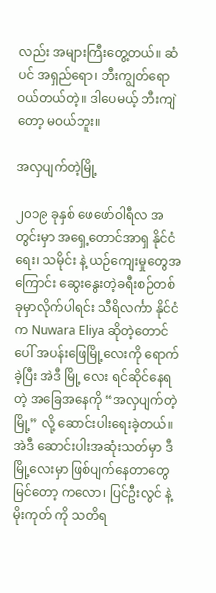လည်း အများကြီးတွေ့တယ်။ ဆံပင် အရှည်ရော၊ ဘီးကျွတ်ရော ဝယ်တယ်တဲ့။ ဒါပေမယ့် ဘီးကျဲ တော့ မဝယ်ဘူး။

အလှပျက်တဲ့မြို့

၂၀၁၉ ခုနှစ် ဖေဖော်ဝါရီလ အတွင်းမှာ အရှေ့တောင်အာရှ နိုင်ငံရေး၊ သမိုင်း နဲ့ ယဉ်ကျေးမှုတွေအကြောင်း ဆွေးနွေးတဲ့ခရီးစဉ်တစ်ခုမှာလိုက်ပါရင်း သီရိလင်္ကာ နိုင်ငံ က Nuwara Eliya ဆိုတဲ့တောင်ပေါ် အပန်းဖြေမြို့လေးကို ရောက်ခဲ့ပြီး အဲဒီ မြို့ လေး ရင်ဆိုင်နေရတဲ့ အခြေအနေကို “အလှပျက်တဲ့မြို့” လို့ ဆောင်းပါးရေးခဲ့တယ်။ အဲဒီ ဆောင်းပါးအဆုံးသတ်မှာ ဒီမြို့လေးမှာ ဖြစ်ပျက်နေတာတွေမြင်တော့ ကလော၊ ပြင်ဦးလွင် နဲ့ မိုးကုတ် ကို သတိရ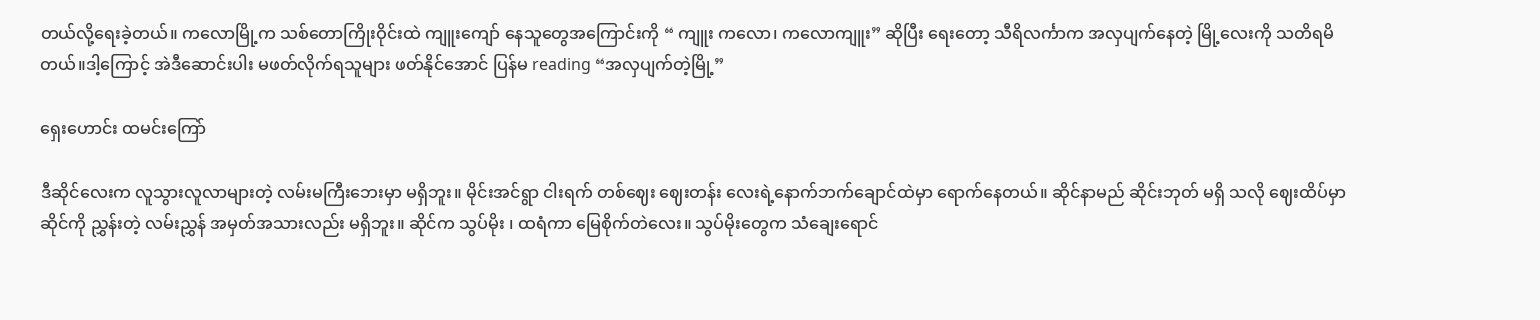တယ်လို့ရေးခဲ့တယ်။ ကလောမြို့က သစ်တောကြိုးဝိုင်းထဲ ကျူးကျော် နေသူတွေအကြောင်းကို “ ကျူး ကလော၊ ကလောကျူး” ဆိုပြီး ရေးတော့ သီရိလင်္ကာက အလှပျက်နေတဲ့ မြို့လေးကို သတိရမိတယ်။ဒါ့ကြောင့် အဲဒီဆောင်းပါး မဖတ်လိုက်ရသူများ ဖတ်နိုင်အောင် ပြန်မ reading “အလှပျက်တဲ့မြို့”

ရှေးဟောင်း ထမင်းကြော်

ဒီဆိုင်လေးက လူသွားလူလာများတဲ့ လမ်းမကြီးဘေးမှာ မရှိဘူး။ မိုင်းအင်ရွာ ငါးရက် တစ်ဈေး ဈေးတန်း လေးရဲ့နောက်ဘက်ချောင်ထဲမှာ ရောက်နေတယ်။ ဆိုင်နာမည် ဆိုင်းဘုတ် မရှိ သလို ဈေးထိပ်မှာ ဆိုင်ကို ညွှန်းတဲ့ လမ်းညွှန် အမှတ်အသားလည်း မရှိဘူး။ ဆိုင်က သွပ်မိုး ၊ ထရံကာ မြေစိုက်တဲလေး။ သွပ်မိုးတွေက သံချေးရောင်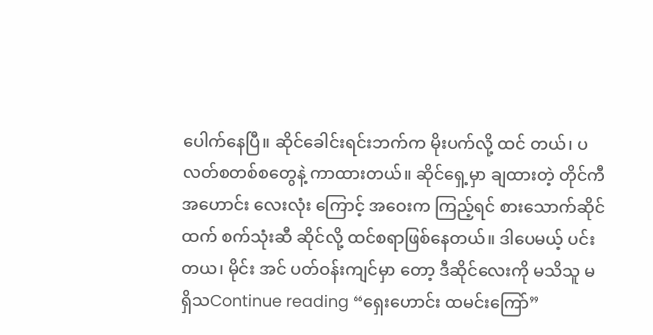ပေါက်နေပြီ။ ဆိုင်ခေါင်းရင်းဘက်က မိုးပက်လို့ ထင် တယ်၊ ပလတ်စတစ်စတွေနဲ့ ကာထားတယ်။ ဆိုင်ရှေ့မှာ ချထားတဲ့ တိုင်ကီ အဟောင်း လေးလုံး ကြောင့် အဝေးက ကြည့်ရင် စားသောက်ဆိုင် ထက် စက်သုံးဆီ ဆိုင်လို့ ထင်စရာဖြစ်နေတယ်။ ဒါပေမယ့် ပင်းတယ၊ မိုင်း အင် ပတ်ဝန်းကျင်မှာ တော့ ဒီဆိုင်လေးကို မသိသူ မရှိသContinue reading “ရှေးဟောင်း ထမင်းကြော်”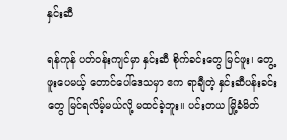နှင်းဆီ

ရန်ကုန် ပတ်ဝန်းကျင်မှာ နှင်းဆီ စိုက်ခင်းတွေ မြင်ဖူး၊ တွေ့ဖူးပေမယ့် တောင်ပေါ်ဒေသမှာ ဧက ရာချီတဲ့ နှင်းဆီပန်းခင်းတွေ မြင်ရလိမ့်မယ်လို့ မထင်ခဲ့ဘူး။ ပင်းတယ မြို့ခံမိတ်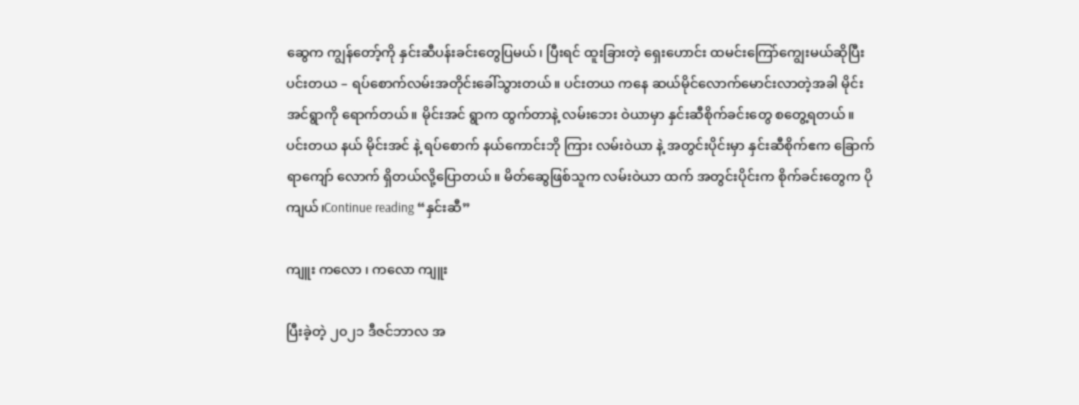ဆွေက ကျွန်တော့်ကို နှင်းဆီပန်းခင်းတွေပြမယ်၊ ပြီးရင် ထူးခြားတဲ့ ရှေးဟောင်း ထမင်းကြော်ကျွေးမယ်ဆိုပြီး ပင်းတယ – ရပ်စောက်လမ်းအတိုင်းခေါ်သွားတယ်။ ပင်းတယ ကနေ ဆယ်မိုင်လောက်မောင်းလာတဲ့အခါ မိုင်းအင်ရွာကို ရောက်တယ်။ မိုင်းအင် ရွာက ထွက်တာနဲ့ လမ်းဘေး ဝဲယာမှာ နှင်းဆီစိုက်ခင်းတွေ စတွေ့ရတယ်။ ပင်းတယ နယ် မိုင်းအင် နဲ့ ရပ်စောက် နယ်ကောင်းဘို ကြား လမ်းဝဲယာ နဲ့ အတွင်းပိုင်းမှာ နှင်းဆီစိုက်ဧက ခြောက်ရာကျော် လောက် ရှိတယ်လို့ပြောတယ်။ မိတ်ဆွေဖြစ်သူက လမ်းဝဲယာ ထက် အတွင်းပိုင်းက စိုက်ခင်းတွေက ပိုကျယ်၊Continue reading “နှင်းဆီ”

ကျူး ကလော ၊ ကလော ကျူး

ပြီးခဲ့တဲ့ ၂၀၂၁ ဒီဇင်ဘာလ အ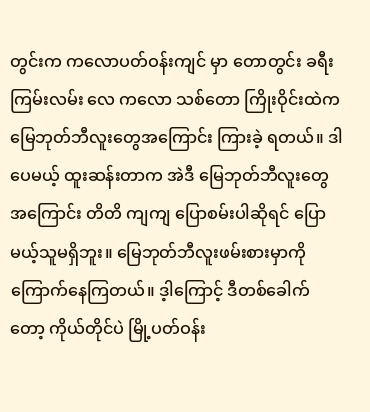တွင်းက ကလောပတ်ဝန်းကျင် မှာ တောတွင်း ခရီးကြမ်းလမ်း လေ ကလော သစ်တော ကြိုးဝိုင်းထဲက မြေဘုတ်ဘီလူးတွေအကြောင်း ကြားခဲ့ ရတယ်။ ဒါပေမယ့် ထူးဆန်းတာက အဲဒီ မြေဘုတ်ဘီလူးတွေအကြောင်း တိတိ ကျကျ ပြောစမ်းပါဆိုရင် ပြောမယ့်သူမရှိဘူး။ မြေဘုတ်ဘီလူးဖမ်းစားမှာကို ကြောက်နေကြတယ်။ ဒ့ါကြောင့် ဒီတစ်ခေါက်တော့ ကိုယ်တိုင်ပဲ မြို့ပတ်ဝန်း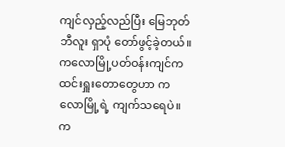ကျင်လှည့်လည်ပြီး မြေဘုတ် ဘီလူး ရှာပုံ တော်ဖွင့်ခဲ့တယ်။ ကလောမြို့ပတ်ဝန်းကျင်က ထင်းရှူးတောတွေဟာ ကလောမြို့ရဲ့ ကျက်သရေပဲ။ က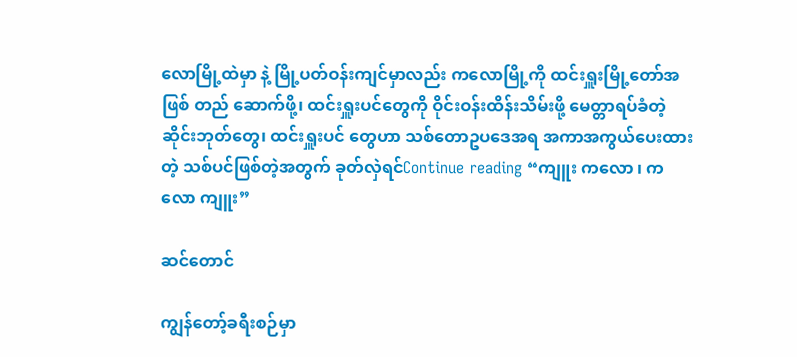လောမြို့ထဲမှာ နဲ့ မြို့ပတ်ဝန်းကျင်မှာလည်း ကလောမြို့ကို ထင်းရှူးမြို့တော်အဖြစ် တည် ဆောက်ဖို့၊ ထင်းရှူးပင်တွေကို ဝိုင်းဝန်းထိန်းသိမ်းဖို့ မေတ္တာရပ်ခံတဲ့ ဆိုင်းဘုတ်တွေ၊ ထင်းရှူးပင် တွေဟာ သစ်တောဥပဒေအရ အကာအကွယ်ပေးထားတဲ့ သစ်ပင်ဖြစ်တဲ့အတွက် ခုတ်လှဲရင်Continue reading “ကျူး ကလော ၊ ကလော ကျူး”

ဆင်တောင်

ကျွန်တော့်ခရီးစဉ်မှာ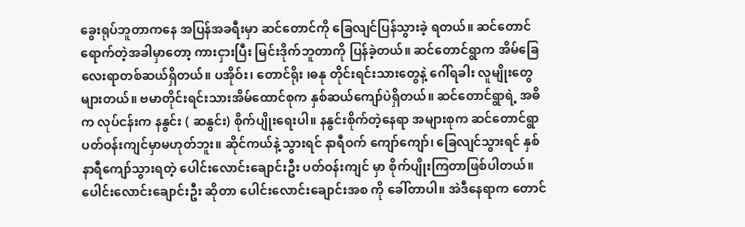ခွေးရုပ်ဘူတာကနေ အပြန်အခရီးမှာ ဆင်တောင်ကို ခြေလျင်ပြန်သွားခဲ့ ရတယ်။ ဆင်တောင်ရောက်တဲ့အခါမှာတော့ ကားငှားပြီး မြင်းဒိုက်ဘူတာကို ပြန်ခဲ့တယ်။ ဆင်တောင်ရွာက အိမ်ခြေ လေးရာတစ်ဆယ်ရှိတယ်။ ပအိုဝ်း၊ တောင်ရိုး ၊ဓနု တိုင်းရင်းသားတွေနဲ့ ဂေါ်ရခါး လူမျိုးတွေများတယ်။ ဗမာတိုင်းရင်းသားအိမ်ထောင်စုက နှစ်ဆယ်ကျော်ပဲရှိတယ်။ ဆင်တောင်ရွာရဲ့ အဓိက လုပ်ငန်းက နနွင်း ( ဆနွင်း) စိုက်ပျိုးရေးပါ။ နနွင်းစိုက်တဲ့နေရာ အများစုက ဆင်တောင်ရွာ ပတ်ဝန်းကျင်မှာမဟုတ်ဘူး။ ဆိုင်ကယ်နဲ့ သွားရင် နာရီဝက် ကျော်ကျော်၊ ခြေလျင်သွားရင် နှစ်နာရီကျော်သွားရတဲ့ ပေါင်းလောင်းချောင်းဦး ပတ်ဝန်းကျင် မှာ စိုက်ပျိုးကြတာဖြစ်ပါတယ်။ ပေါင်းလောင်းချောင်းဦး ဆိုတာ ပေါင်းလောင်းချောင်းအစ ကို ခေါ်တာပါ။ အဲဒီနေရာက တောင်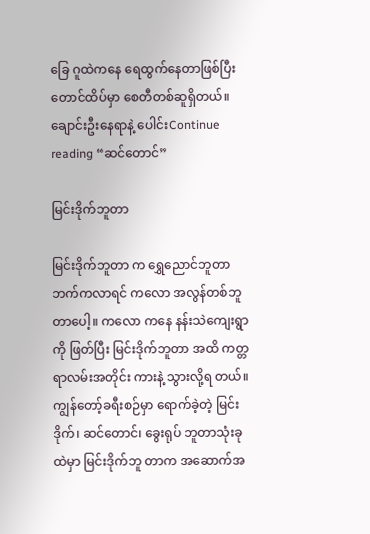ခြေ ဂူထဲကနေ ရေထွက်နေတာဖြစ်ပြီး တောင်ထိပ်မှာ စေတီတစ်ဆူရှိတယ်။ ချောင်းဦးနေရာနဲ့ ပေါင်းContinue reading “ဆင်တောင်”

မြင်းဒိုက်ဘူတာ

မြင်းဒိုက်ဘူတာ က ရွှေညောင်ဘူတာဘက်ကလာရင် ကလော အလွန်တစ်ဘူတာပေါ့။ ကလော ကနေ နန်းသဲကျေးရွာကို ဖြတ်ပြီး မြင်းဒိုက်ဘူတာ အထိ ကတ္တရာလမ်းအတိုင်း ကားနဲ့ သွားလို့ရ တယ်။ ကျွန်တော့်ခရီးစဉ်မှာ ရောက်ခဲ့တဲ့ မြင်းဒိုက်၊ ဆင်တောင်၊ ခွေးရုပ် ဘူတာသုံးခု ထဲမှာ မြင်းဒိုက်ဘူ တာက အဆောက်အ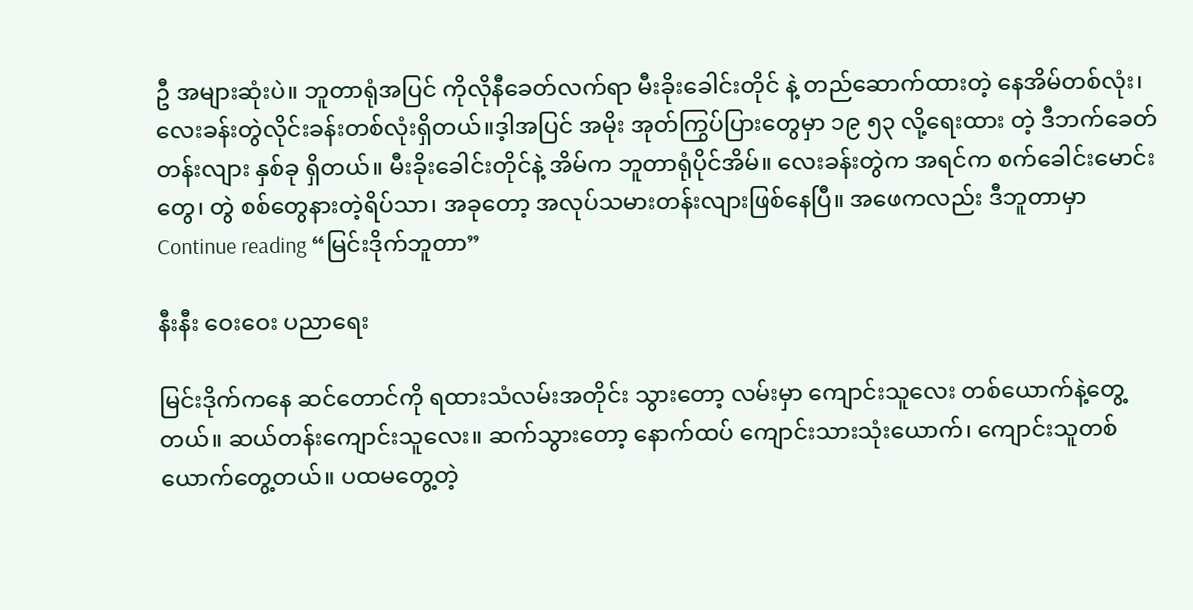ဦ အများဆုံးပဲ။ ဘူတာရုံအပြင် ကိုလိုနီခေတ်လက်ရာ မီးခိုးခေါင်းတိုင် နဲ့ တည်ဆောက်ထားတဲ့ နေအိမ်တစ်လုံး၊ လေးခန်းတွဲလိုင်းခန်းတစ်လုံးရှိတယ်။ဒ့ါအပြင် အမိုး အုတ်ကြွပ်ပြားတွေမှာ ၁၉ ၅၃ လို့ရေးထား တဲ့ ဒီဘက်ခေတ် တန်းလျား နှစ်ခု ရှိတယ်။ မီးခိုးခေါင်းတိုင်နဲ့ အိမ်က ဘူတာရုံပိုင်အိမ်။ လေးခန်းတွဲက အရင်က စက်ခေါင်းမောင်းတွေ၊ တွဲ စစ်တွေနားတဲ့ရိပ်သာ၊ အခုတော့ အလုပ်သမားတန်းလျားဖြစ်နေပြီ။ အဖေကလည်း ဒီဘူတာမှာContinue reading “မြင်းဒိုက်ဘူတာ”

နီးနီး ဝေးဝေး ပညာရေး

မြင်းဒိုက်ကနေ ဆင်တောင်ကို ရထားသံလမ်းအတိုင်း သွားတော့ လမ်းမှာ ကျောင်းသူလေး တစ်ယောက်နဲ့တွေ့တယ်။ ဆယ်တန်းကျောင်းသူလေး။ ဆက်သွားတော့ နောက်ထပ် ကျောင်းသားသုံးယောက်၊ ကျောင်းသူတစ်ယောက်တွေ့တယ်။ ပထမတွေ့တဲ့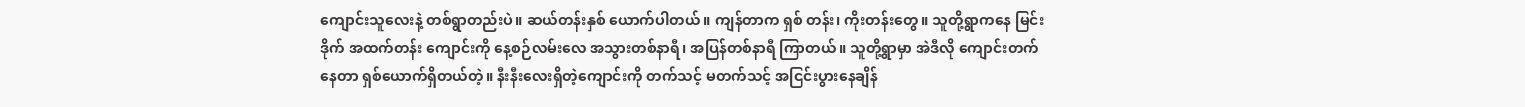ကျောင်းသူလေးနဲ့ တစ်ရွာတည်းပဲ။ ဆယ်တန်းနှစ် ယောက်ပါတယ်။ ကျန်တာက ရှစ် တန်း၊ ကိုးတန်းတွေ။ သူတို့ရွာကနေ မြင်းဒိုက် အထက်တန်း ကျောင်းကို နေ့စဉ်လမ်းလေ အသွားတစ်နာရီ၊ အပြန်တစ်နာရီ ကြာတယ်။ သူတို့ရွာမှာ အဲဒီလို ကျောင်းတက်နေတာ ရှစ်ယောက်ရှိတယ်တဲ့။ နီးနီးလေးရှိတဲ့ကျောင်းကို တက်သင့် မတက်သင့် အငြင်းပွားနေချိန်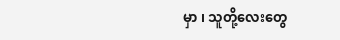မှာ ၊ သူတို့လေးတွေ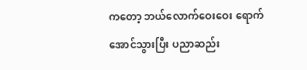ကတော့ ဘယ်လောက်ဝေးဝေး ရောက်အောင်သွားပြီး ပညာဆည်း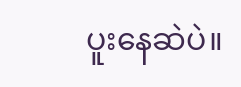ပူးနေဆဲပဲ။